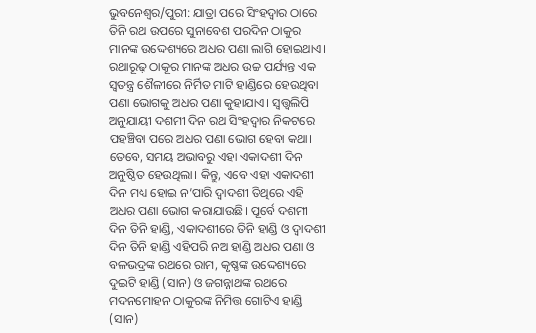ଭୁବନେଶ୍ୱର/ପୁରୀ: ଯାତ୍ରା ପରେ ସିଂହଦ୍ଵାର ଠାରେ ତିନି ରଥ ଉପରେ ସୁନାବେଶ ପରଦିନ ଠାକୁର ମାନଙ୍କ ଉଦ୍ଦେଶ୍ୟରେ ଅଧର ପଣା ଲାଗି ହୋଇଥାଏ। ରଥାରୂଢ଼ ଠାକୂର ମାନଙ୍କ ଅଧର ଉଚ୍ଚ ପର୍ଯ୍ୟନ୍ତ ଏକ ସ୍ଵତନ୍ତ୍ର ଶୈଳୀରେ ନିର୍ମିତ ମାଟି ହାଣ୍ଡିରେ ହେଉଥିବା ପଣା ଭୋଗକୁ ଅଧର ପଣା କୁହାଯାଏ। ସ୍ଵତ୍ତ୍ଵଲିପି ଅନୁଯାୟୀ ଦଶମୀ ଦିନ ରଥ ସିଂହଦ୍ଵାର ନିକଟରେ ପହଞ୍ଚିବା ପରେ ଅଧର ପଣା ଭୋଗ ହେବା କଥା। ତେବେ, ସମୟ ଅଭାବରୁ ଏହା ଏକାଦଶୀ ଦିନ ଅନୁଷ୍ଠିତ ହେଉଥିଲା। କିନ୍ତୁ, ଏବେ ଏହା ଏକାଦଶୀ ଦିନ ମଧ୍ୟ ହୋଇ ନ’ପାରି ଦ୍ଵାଦଶୀ ତିଥିରେ ଏହି ଅଧର ପଣା ଭୋଗ କରାଯାଉଛି। ପୂର୍ବେ ଦଶମୀ ଦିନ ତିନି ହାଣ୍ଡି, ଏକାଦଶୀରେ ତିନି ହାଣ୍ଡି ଓ ଦ୍ଵାଦଶୀ ଦିନ ତିନି ହାଣ୍ଡି ଏହିପରି ନଅ ହାଣ୍ଡି ଅଧର ପଣା ଓ ବଳଭଦ୍ରଙ୍କ ରଥରେ ରାମ, କୃଷ୍ଣଙ୍କ ଉଦ୍ଦେଶ୍ୟରେ ଦୁଇଟି ହାଣ୍ଡି (ସାନ) ଓ ଜଗନ୍ନାଥଙ୍କ ରଥରେ ମଦନମୋହନ ଠାକୁରଙ୍କ ନିମିତ୍ତ ଗୋଟିଏ ହାଣ୍ଡି (ସାନ)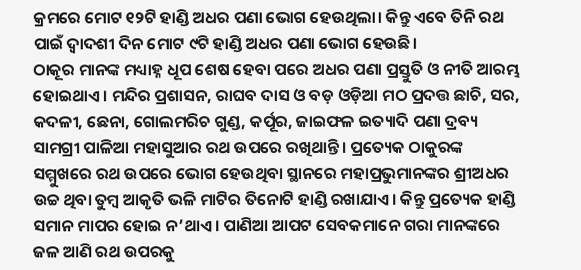କ୍ରମରେ ମୋଟ ୧୨ଟି ହାଣ୍ଡି ଅଧର ପଣା ଭୋଗ ହେଉଥିଲା। କିନ୍ତୁ ଏବେ ତିନି ରଥ ପାଇଁ ଦ୍ଵାଦଶୀ ଦିନ ମୋଟ ୯ଟି ହାଣ୍ଡି ଅଧର ପଣା ଭୋଗ ହେଉଛି।
ଠାକୂର ମାନଙ୍କ ମଧ୍ୟାହ୍ନ ଧୂପ ଶେଷ ହେବା ପରେ ଅଧର ପଣା ପ୍ରସ୍ତୁତି ଓ ନୀତି ଆରମ୍ଭ ହୋଇଥାଏ। ମନ୍ଦିର ପ୍ରଶାସନ, ରାଘବ ଦାସ ଓ ବଡ଼ ଓଡ଼ିଆ ମଠ ପ୍ରଦତ୍ତ ଛାଚି, ସର, କଦଳୀ, ଛେନା, ଗୋଲମରିଚ ଗୁଣ୍ଡ, କର୍ପୂର, ଜାଇଫଳ ଇତ୍ୟାଦି ପଣା ଦ୍ରବ୍ୟ ସାମଗ୍ରୀ ପାଳିଆ ମହାସୁଆର ରଥ ଉପରେ ରଖିଥାନ୍ତି। ପ୍ରତ୍ୟେକ ଠାକୁରଙ୍କ ସମ୍ମୁଖରେ ରଥ ଉପରେ ଭୋଗ ହେଉଥିବା ସ୍ଥାନରେ ମହାପ୍ରଭୁମାନଙ୍କର ଶ୍ରୀଅଧର ଉଚ୍ଚ ଥିବା ତୁମ୍ବ ଆକୃତି ଭଳି ମାଟିର ତିନୋଟି ହାଣ୍ଡି ରଖାଯାଏ। କିନ୍ତୁ ପ୍ରତ୍ୟେକ ହାଣ୍ଡି ସମାନ ମାପର ହୋଇ ନ’ଥାଏ। ପାଣିଆ ଆପଟ ସେବକମାନେ ଗରା ମାନଙ୍କରେ ଜଳ ଆଣି ରଥ ଉପରକୁ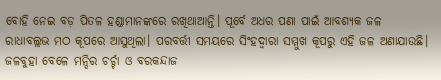ବୋହି ନେଇ ବଡ଼ ପିତଳ ହଣ୍ଡାମାନଙ୍କରେ ରଖିଥାଆନ୍ତି। ପୂର୍ବେ ଅଧର ପଣା ପାଇଁ ଆବଶ୍ୟକ ଜଳ ରାଧାବଲ୍ଲଭ ମଠ କୂପରେ ଆସୁଥିଲା। ପରବର୍ତ୍ତୀ ସମୟରେ ସିଂହଦ୍ଵାରା ସମ୍ମୁଖ କୂପରୁ ଏହି ଜଳ ଅଣାଯାଉଛି।
ଜଳବୁହା ବେଳେ ମନ୍ଦିର ଚର୍ଚ୍ଚା ଓ ବରକନ୍ଦାଜ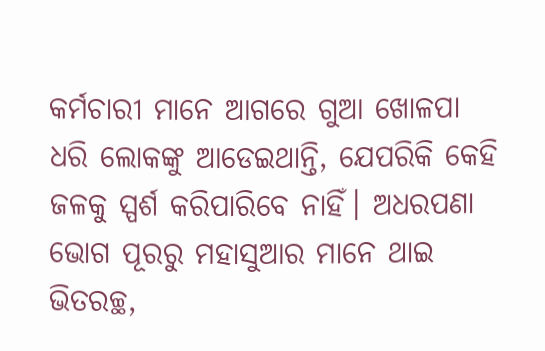କର୍ମଚାରୀ ମାନେ ଆଗରେ ଗୁଆ ଖୋଳପା ଧରି ଲୋକଙ୍କୁ ଆଡେଇଥାନ୍ତି, ଯେପରିକି କେହି ଜଳକୁ ସ୍ପର୍ଶ କରିପାରିବେ ନାହିଁ। ଅଧରପଣା ଭୋଗ ପୂରରୁ ମହାସୁଆର ମାନେ ଥାଇ ଭିତରଚ୍ଛ,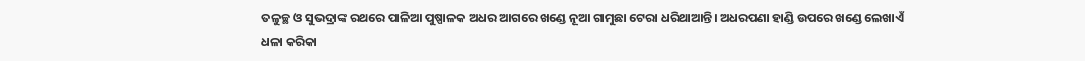ତଳୁଚ୍ଛ ଓ ସୁଭଦ୍ରାଙ୍କ ରଥରେ ପାଳିଆ ପୁଷ୍ପାଳକ ଅଧର ଆଗରେ ଖଣ୍ଡେ ନୂଆ ଗାମୁଛା ଟେରା ଧରିଥାଆନ୍ତି। ଅଧରପଣା ହାଣ୍ଡି ଉପରେ ଖଣ୍ଡେ ଲେଖାଏଁ ଧଳା କରିକା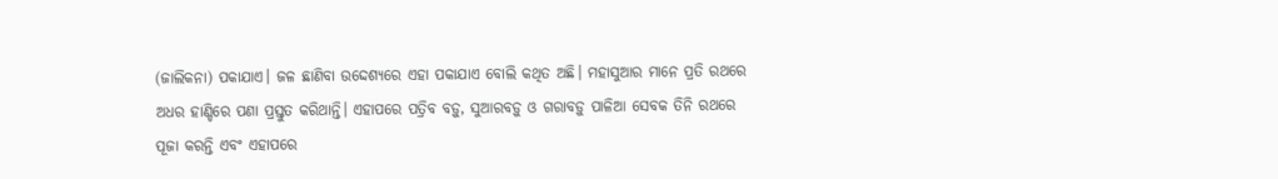(ଜାଲିକନା) ପକାଯାଏ। ଜଳ ଛାଣିବା ଉଦ୍ଦେଶ୍ୟରେ ଏହା ପକାଯାଏ ବୋଲି କଥିତ ଅଛି। ମହାସୁଆର ମାନେ ପ୍ରତି ରଥରେ ଅଧର ହାଣ୍ଡିରେ ପଣା ପ୍ରସ୍ତୁତ କରିଥାନ୍ତି। ଏହାପରେ ପତ୍ରିବ ବଡ଼ୁ, ସୁଆରବଡ଼ୁ ଓ ଗରାବଡ଼ୁ ପାଳିଆ ସେବକ ତିନି ରଥରେ ପୂଜା କରନ୍ତି ଏବଂ ଏହାପରେ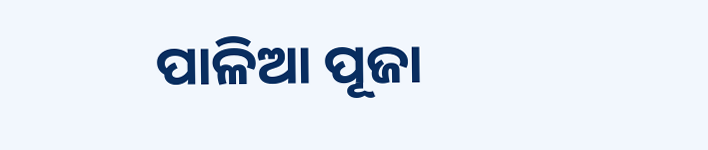ପାଳିଆ ପୂଜା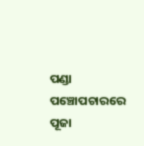ପଣ୍ଡା ପଞ୍ଚୋପଚାରରେ ପୂଜା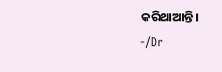କରିଥାଆନ୍ତି।
-/Dr